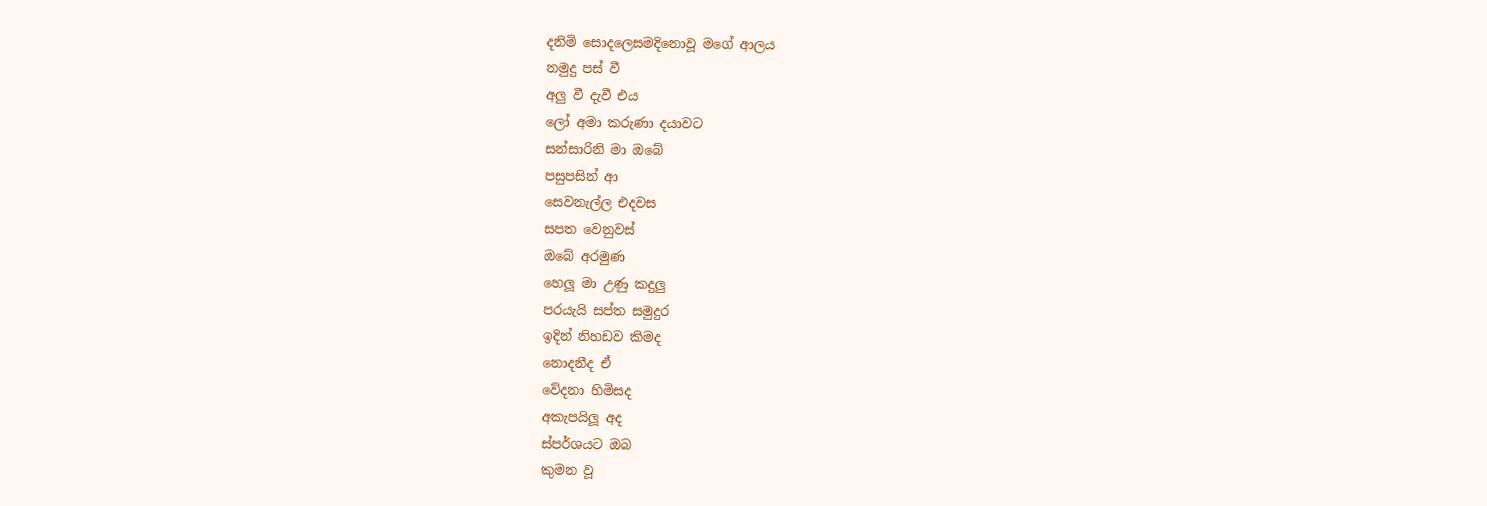දනිමි සොදලෙසමදිනොවූ මගේ ආලය
නමුදු පස් වී
අලු වී දැවී එය
ලෝ අමා කරුණා දයාවට
සන්සාරිනි මා ඔබේ
පසුපසින් ආ
සෙවනැල්ල එදවස
සපත වෙනුවස්
ඔබේ අරමුණ
හෙලූ මා උණු කදුලු
පරයැයි සප්ත සමුදුර
ඉදින් නිහඩව කිමද
නොදනීද ඒ
වේදනා හිමිසද
අකැපයිලූ අද
ස්පර්ශයට ඔබ
කුමන වූ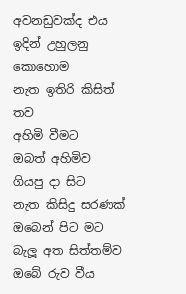අවනඩුවක්ද එය
ඉදින් උහුලනු කොහොම
නැත ඉතිරි කිසිත් තව
අහිමි වීමට
ඔබත් අහිමිව
ගියපු දා සිට
නැත කිසිදු සරණක්
ඔබෙන් පිට මට
බැලූ අත සිත්තම්ව
ඔබේ රුව වීය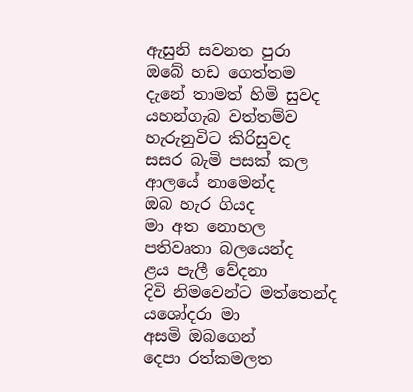ඇසුනි සවනත පුරා
ඔබේ හඩ ගෙත්තම
දැනේ තාමත් හිමි සුවද
යහන්ගැබ වත්තම්ව
හැරුනුවිට කිරිසුවද
සසර බැමි පසක් කල
ආලයේ නාමෙන්ද
ඔබ හැර ගියද
මා අත නොහල
පතිවෘතා බලයෙන්ද
ළය පැලී වේදනා
දිවි නිමවෙන්ට මත්තෙන්ද
යශෝදරා මා
අසමි ඔබගෙන්
දෙපා රත්කමලත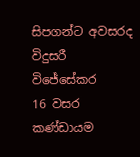සිපගන්ට අවසරද
විදුසරී විජේසේකර
16 වසර කණ්ඩායම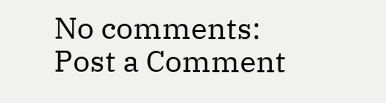No comments:
Post a Comment